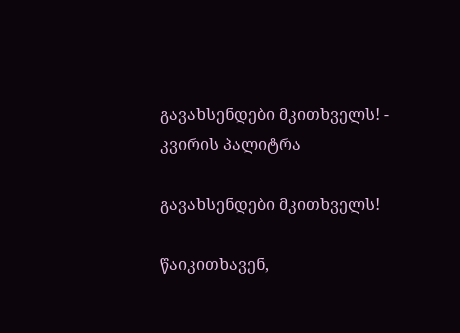გავახსენდები მკითხველს! - კვირის პალიტრა

გავახსენდები მკითხველს!

წაიკითხავენ,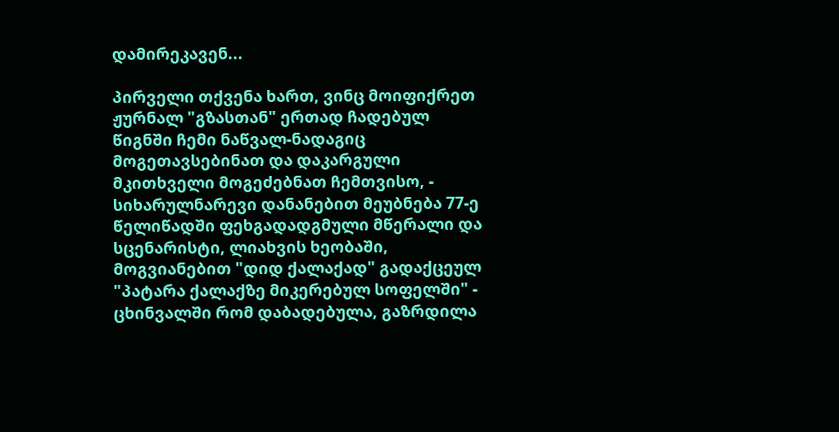დამირეკავენ...

პირველი თქვენა ხართ, ვინც მოიფიქრეთ ჟურნალ "გზასთან" ერთად ჩადებულ წიგნში ჩემი ნაწვალ-ნადაგიც მოგეთავსებინათ და დაკარგული მკითხველი მოგეძებნათ ჩემთვისო, - სიხარულნარევი დანანებით მეუბნება 77-ე წელიწადში ფეხგადადგმული მწერალი და სცენარისტი, ლიახვის ხეობაში, მოგვიანებით "დიდ ქალაქად" გადაქცეულ "პატარა ქალაქზე მიკერებულ სოფელში" - ცხინვალში რომ დაბადებულა, გაზრდილა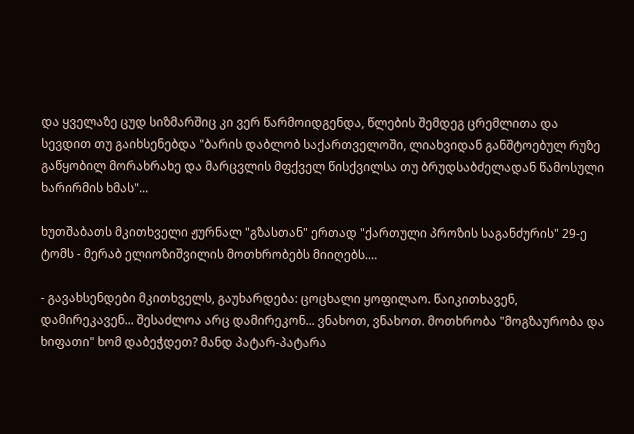და ყველაზე ცუდ სიზმარშიც კი ვერ წარმოიდგენდა, წლების შემდეგ ცრემლითა და სევდით თუ გაიხსენებდა "ბარის დაბლობ საქართველოში, ლიახვიდან განშტოებულ რუზე გაწყობილ მორახრახე და მარცვლის მფქველ წისქვილსა თუ ბრუდსაბძელადან წამოსული ხარირმის ხმას"...

ხუთშაბათს მკითხველი ჟურნალ "გზასთან" ერთად "ქართული პროზის საგანძურის" 29-ე ტომს - მერაბ ელიოზიშვილის მოთხრობებს მიიღებს.…

- გავახსენდები მკითხველს, გაუხარდება: ცოცხალი ყოფილაო. წაიკითხავენ, დამირეკავენ... შესაძლოა არც დამირეკონ... ვნახოთ, ვნახოთ. მოთხრობა "მოგზაურობა და ხიფათი" ხომ დაბეჭდეთ? მანდ პატარ-პატარა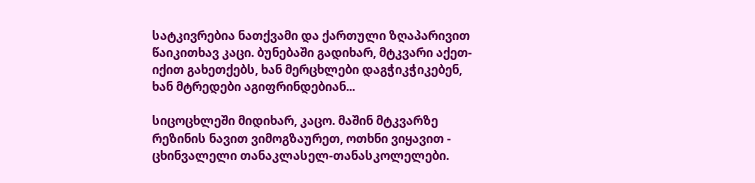სატკივრებია ნათქვამი და ქართული ზღაპარივით წაიკითხავ კაცი. ბუნებაში გადიხარ, მტკვარი აქეთ-იქით გახეთქებს, ხან მერცხლები დაგჭიკჭიკებენ, ხან მტრედები აგიფრინდებიან...

სიცოცხლეში მიდიხარ, კაცო. მაშინ მტკვარზე რეზინის ნავით ვიმოგზაურეთ, ოთხნი ვიყავით - ცხინვალელი თანაკლასელ-თანასკოლელები.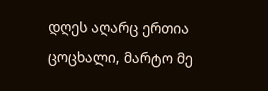დღეს აღარც ერთია ცოცხალი, მარტო მე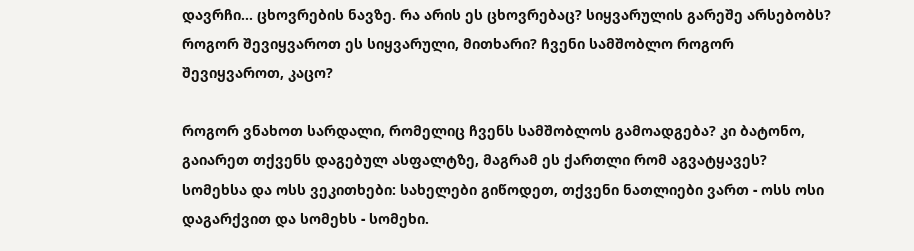დავრჩი... ცხოვრების ნავზე. რა არის ეს ცხოვრებაც? სიყვარულის გარეშე არსებობს? როგორ შევიყვაროთ ეს სიყვარული, მითხარი? ჩვენი სამშობლო როგორ შევიყვაროთ, კაცო?

როგორ ვნახოთ სარდალი, რომელიც ჩვენს სამშობლოს გამოადგება? კი ბატონო, გაიარეთ თქვენს დაგებულ ასფალტზე, მაგრამ ეს ქართლი რომ აგვატყავეს? სომეხსა და ოსს ვეკითხები: სახელები გიწოდეთ, თქვენი ნათლიები ვართ - ოსს ოსი დაგარქვით და სომეხს - სომეხი.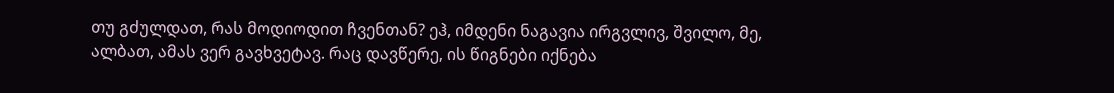თუ გძულდათ, რას მოდიოდით ჩვენთან? ეჰ, იმდენი ნაგავია ირგვლივ, შვილო, მე, ალბათ, ამას ვერ გავხვეტავ. რაც დავწერე, ის წიგნები იქნება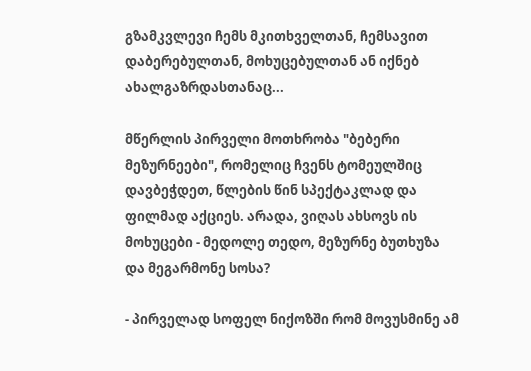გზამკვლევი ჩემს მკითხველთან, ჩემსავით დაბერებულთან, მოხუცებულთან ან იქნებ ახალგაზრდასთანაც...

მწერლის პირველი მოთხრობა "ბებერი მეზურნეები", რომელიც ჩვენს ტომეულშიც დავბეჭდეთ, წლების წინ სპექტაკლად და ფილმად აქციეს. არადა, ვიღას ახსოვს ის მოხუცები - მედოლე თედო, მეზურნე ბუთხუზა და მეგარმონე სოსა?

- პირველად სოფელ ნიქოზში რომ მოვუსმინე ამ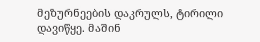მეზურნეების დაკრულს, ტირილი დავიწყე. მაშინ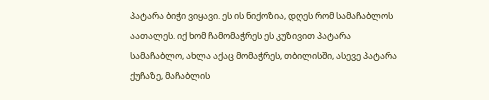პატარა ბიჭი ვიყავი. ეს ის ნიქოზია, დღეს რომ სამაჩაბლოს აათალეს. იქ ხომ ჩამომაჭრეს ეს კუზივით პატარა სამაჩაბლო, ახლა აქაც მომაჭრეს, თბილისში, ასევე პატარა ქუჩაზე, მაჩაბლის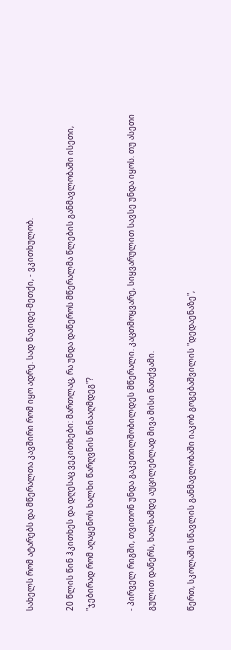სახელს რომ ატარებს და მწერალთა კავშირი რომ იყო ადრე. სად წავიდე-მეთქი, - ვკითხულობ.

20 წლის წინ ჰკითხეს და დღესაც ვეკითხები: მართლაც, რა უნდა დაწეროს მწერალმა წლების განმავლობაში ისეთი, "ჯებირად რომ აღაყენოს ხალხი წარღვნის წინააღმდეგ"?

- პირველ რიგში, თვითონ უნდა გაკეთილშობილდეს მწერალი. კაცთმოყვარე, სიყვარულით სავსე უნდა იყოს. თუ ასეთი გულით დაწერს, ხალხამდე აუცილებლად მივა მისი ნათქვამი.

წერთ, სკოლაში სწავლის განმავლობაში იაკობ გოგებაშვილის "დედაენაზე",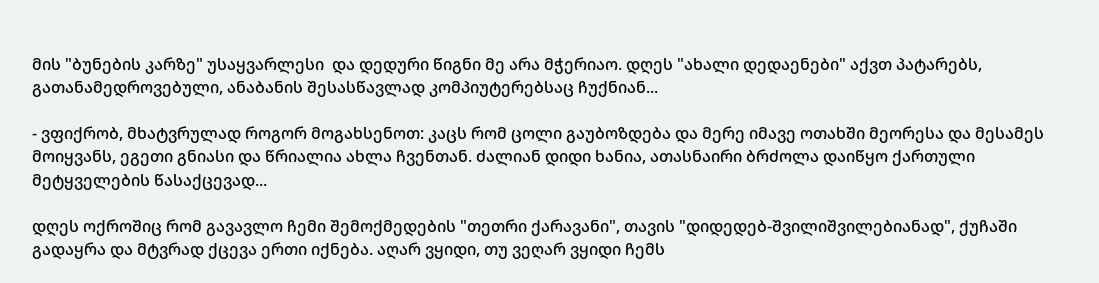მის "ბუნების კარზე" უსაყვარლესი  და დედური წიგნი მე არა მჭერიაო. დღეს "ახალი დედაენები" აქვთ პატარებს, გათანამედროვებული, ანაბანის შესასწავლად კომპიუტერებსაც ჩუქნიან...

- ვფიქრობ, მხატვრულად როგორ მოგახსენოთ: კაცს რომ ცოლი გაუბოზდება და მერე იმავე ოთახში მეორესა და მესამეს მოიყვანს, ეგეთი გნიასი და წრიალია ახლა ჩვენთან. ძალიან დიდი ხანია, ათასნაირი ბრძოლა დაიწყო ქართული მეტყველების წასაქცევად...

დღეს ოქროშიც რომ გავავლო ჩემი შემოქმედების "თეთრი ქარავანი", თავის "დიდედებ-შვილიშვილებიანად", ქუჩაში გადაყრა და მტვრად ქცევა ერთი იქნება. აღარ ვყიდი, თუ ვეღარ ვყიდი ჩემს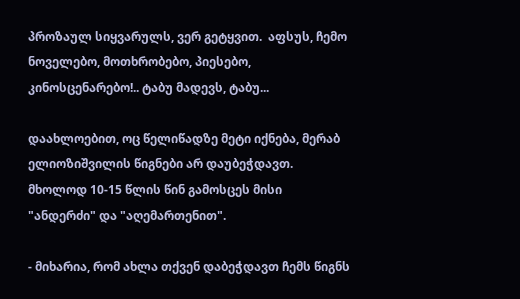პროზაულ სიყვარულს, ვერ გეტყვით.  აფსუს, ჩემო ნოველებო, მოთხრობებო, პიესებო, კინოსცენარებო!.. ტაბუ მადევს, ტაბუ...

დაახლოებით, ოც წელიწადზე მეტი იქნება, მერაბ ელიოზიშვილის წიგნები არ დაუბეჭდავთ. მხოლოდ 10-15 წლის წინ გამოსცეს მისი "ანდერძი" და "აღემართენით".

- მიხარია, რომ ახლა თქვენ დაბეჭდავთ ჩემს წიგნს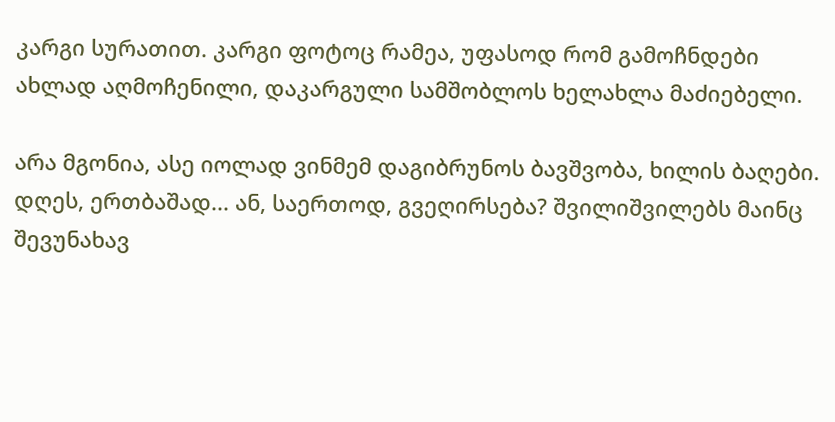კარგი სურათით. კარგი ფოტოც რამეა, უფასოდ რომ გამოჩნდები ახლად აღმოჩენილი, დაკარგული სამშობლოს ხელახლა მაძიებელი.

არა მგონია, ასე იოლად ვინმემ დაგიბრუნოს ბავშვობა, ხილის ბაღები. დღეს, ერთბაშად... ან, საერთოდ, გვეღირსება? შვილიშვილებს მაინც შევუნახავ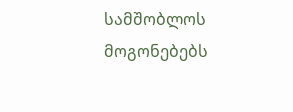სამშობლოს მოგონებებს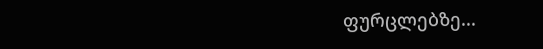ფურცლებზე...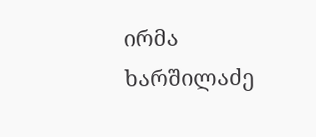ირმა ხარშილაძე